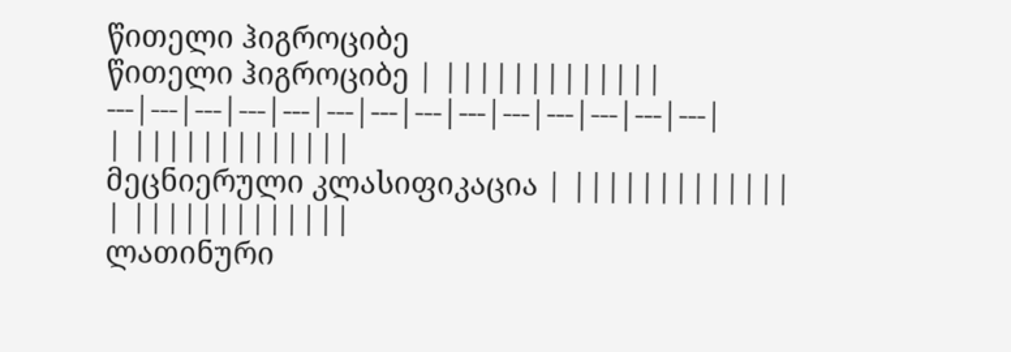წითელი ჰიგროციბე
წითელი ჰიგროციბე | |||||||||||||
---|---|---|---|---|---|---|---|---|---|---|---|---|---|
| |||||||||||||
მეცნიერული კლასიფიკაცია | |||||||||||||
| |||||||||||||
ლათინური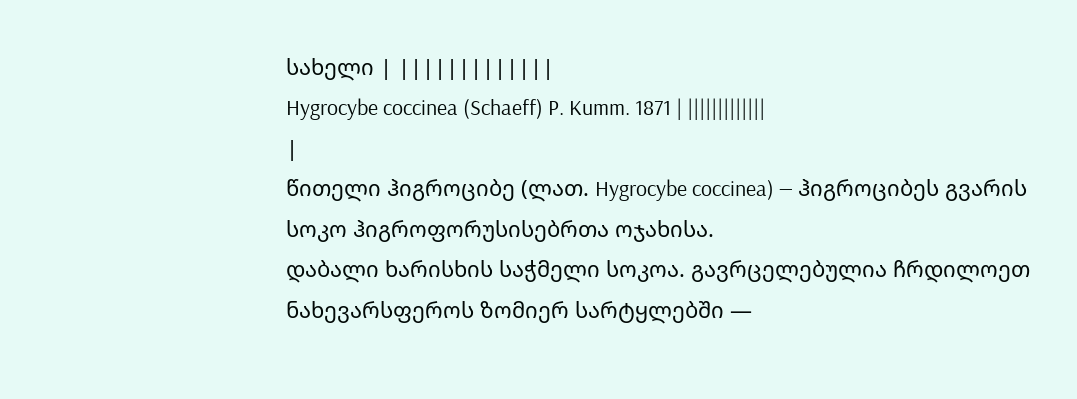სახელი | |||||||||||||
Hygrocybe coccinea (Schaeff) P. Kumm. 1871 | |||||||||||||
|
წითელი ჰიგროციბე (ლათ. Hygrocybe coccinea) — ჰიგროციბეს გვარის სოკო ჰიგროფორუსისებრთა ოჯახისა.
დაბალი ხარისხის საჭმელი სოკოა. გავრცელებულია ჩრდილოეთ ნახევარსფეროს ზომიერ სარტყლებში —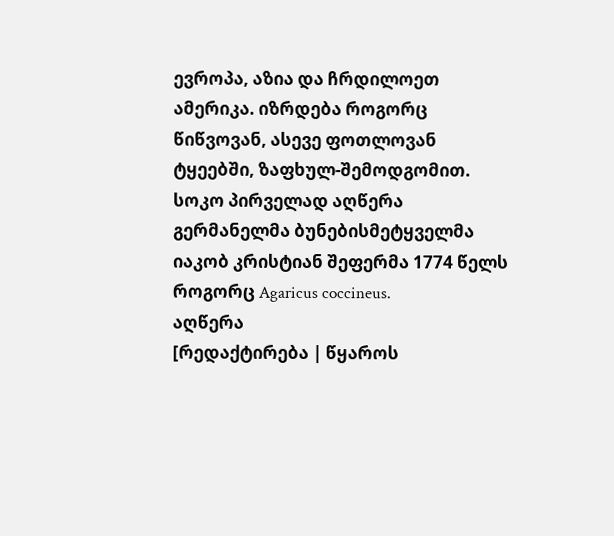ევროპა, აზია და ჩრდილოეთ ამერიკა. იზრდება როგორც წიწვოვან, ასევე ფოთლოვან ტყეებში, ზაფხულ-შემოდგომით.
სოკო პირველად აღწერა გერმანელმა ბუნებისმეტყველმა იაკობ კრისტიან შეფერმა 1774 წელს როგორც Agaricus coccineus.
აღწერა
[რედაქტირება | წყაროს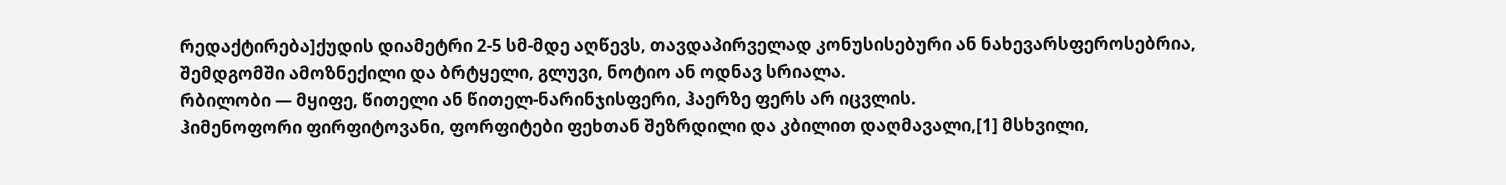რედაქტირება]ქუდის დიამეტრი 2-5 სმ-მდე აღწევს, თავდაპირველად კონუსისებური ან ნახევარსფეროსებრია, შემდგომში ამოზნექილი და ბრტყელი, გლუვი, ნოტიო ან ოდნავ სრიალა.
რბილობი — მყიფე, წითელი ან წითელ-ნარინჯისფერი, ჰაერზე ფერს არ იცვლის.
ჰიმენოფორი ფირფიტოვანი, ფორფიტები ფეხთან შეზრდილი და კბილით დაღმავალი,[1] მსხვილი,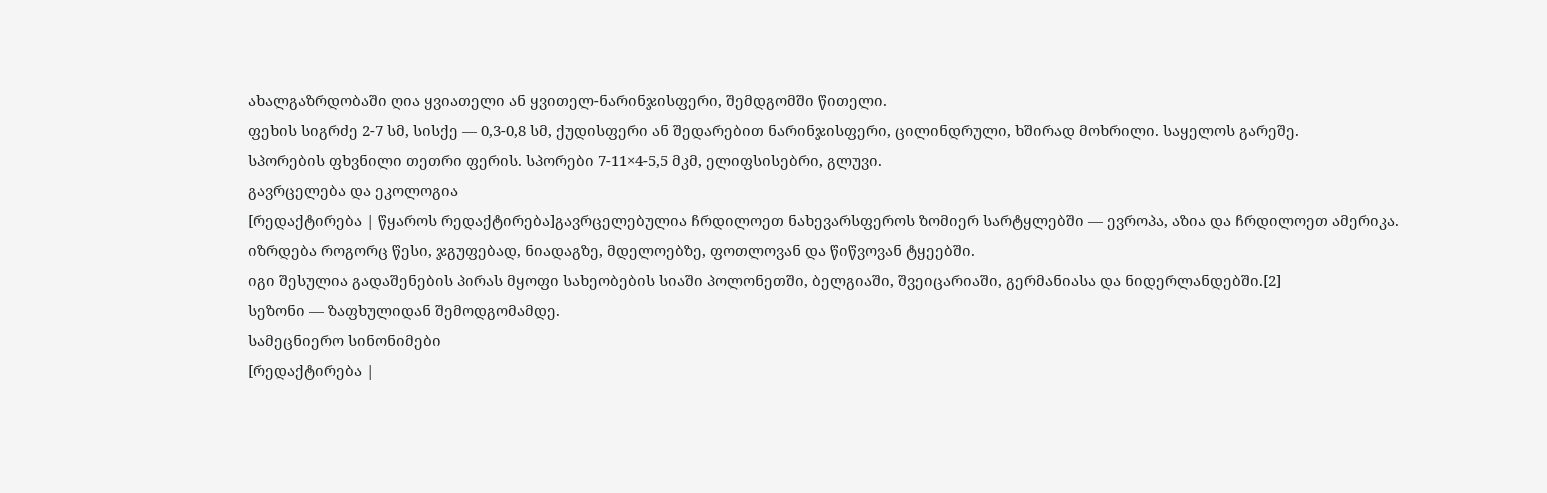ახალგაზრდობაში ღია ყვიათელი ან ყვითელ-ნარინჯისფერი, შემდგომში წითელი.
ფეხის სიგრძე 2-7 სმ, სისქე — 0,3-0,8 სმ, ქუდისფერი ან შედარებით ნარინჯისფერი, ცილინდრული, ხშირად მოხრილი. საყელოს გარეშე.
სპორების ფხვნილი თეთრი ფერის. სპორები 7-11×4-5,5 მკმ, ელიფსისებრი, გლუვი.
გავრცელება და ეკოლოგია
[რედაქტირება | წყაროს რედაქტირება]გავრცელებულია ჩრდილოეთ ნახევარსფეროს ზომიერ სარტყლებში — ევროპა, აზია და ჩრდილოეთ ამერიკა.
იზრდება როგორც წესი, ჯგუფებად, ნიადაგზე, მდელოებზე, ფოთლოვან და წიწვოვან ტყეებში.
იგი შესულია გადაშენების პირას მყოფი სახეობების სიაში პოლონეთში, ბელგიაში, შვეიცარიაში, გერმანიასა და ნიდერლანდებში.[2]
სეზონი — ზაფხულიდან შემოდგომამდე.
სამეცნიერო სინონიმები
[რედაქტირება |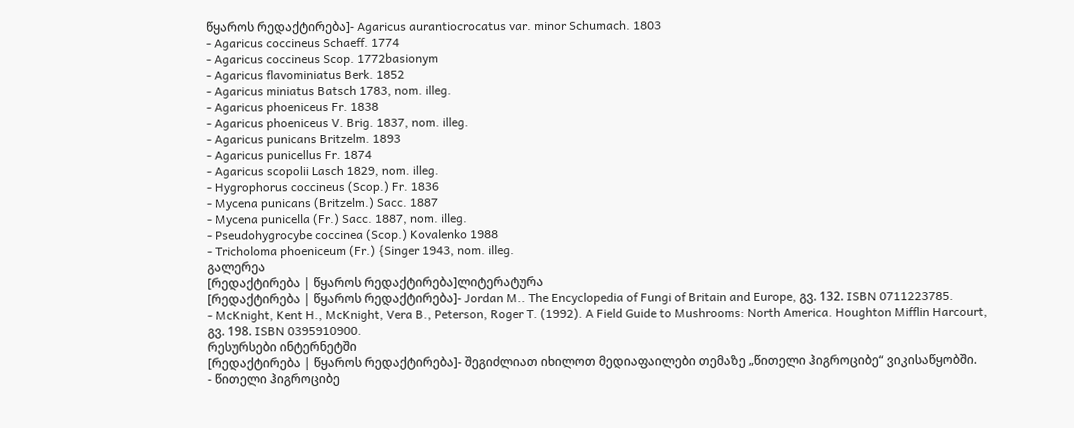წყაროს რედაქტირება]- Agaricus aurantiocrocatus var. minor Schumach. 1803
- Agaricus coccineus Schaeff. 1774
- Agaricus coccineus Scop. 1772basionym
- Agaricus flavominiatus Berk. 1852
- Agaricus miniatus Batsch 1783, nom. illeg.
- Agaricus phoeniceus Fr. 1838
- Agaricus phoeniceus V. Brig. 1837, nom. illeg.
- Agaricus punicans Britzelm. 1893
- Agaricus punicellus Fr. 1874
- Agaricus scopolii Lasch 1829, nom. illeg.
- Hygrophorus coccineus (Scop.) Fr. 1836
- Mycena punicans (Britzelm.) Sacc. 1887
- Mycena punicella (Fr.) Sacc. 1887, nom. illeg.
- Pseudohygrocybe coccinea (Scop.) Kovalenko 1988
- Tricholoma phoeniceum (Fr.) {Singer 1943, nom. illeg.
გალერეა
[რედაქტირება | წყაროს რედაქტირება]ლიტერატურა
[რედაქტირება | წყაროს რედაქტირება]- Jordan M.. The Encyclopedia of Fungi of Britain and Europe, გვ. 132. ISBN 0711223785.
- McKnight, Kent H., McKnight, Vera B., Peterson, Roger T. (1992). A Field Guide to Mushrooms: North America. Houghton Mifflin Harcourt, გვ. 198. ISBN 0395910900.
რესურსები ინტერნეტში
[რედაქტირება | წყაროს რედაქტირება]- შეგიძლიათ იხილოთ მედიაფაილები თემაზე „წითელი ჰიგროციბე“ ვიკისაწყობში.
- წითელი ჰიგროციბე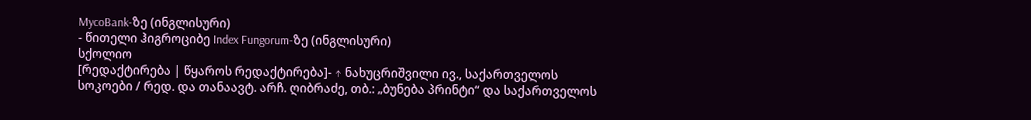MycoBank-ზე (ინგლისური)
- წითელი ჰიგროციბე Index Fungorum-ზე (ინგლისური)
სქოლიო
[რედაქტირება | წყაროს რედაქტირება]- ↑ ნახუცრიშვილი ივ., საქართველოს სოკოები / რედ. და თანაავტ. არჩ. ღიბრაძე, თბ.: „ბუნება პრინტი“ და საქართველოს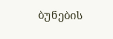ბუნების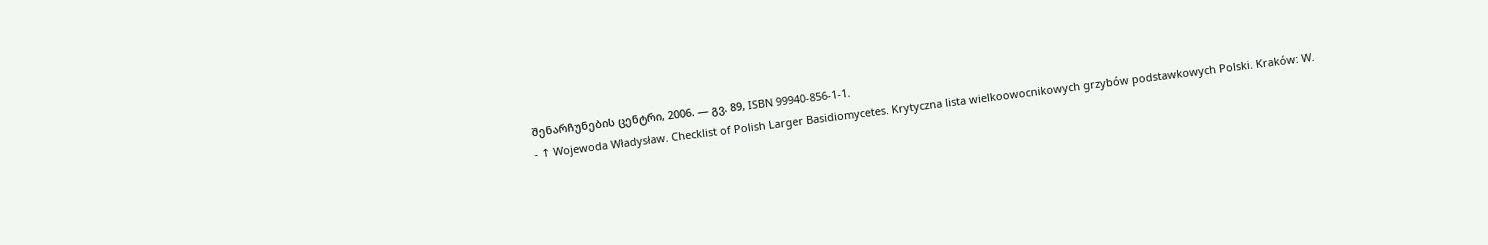შენარჩუნების ცენტრი, 2006. — გვ. 89, ISBN 99940-856-1-1.
- ↑ Wojewoda Władysław. Checklist of Polish Larger Basidiomycetes. Krytyczna lista wielkoowocnikowych grzybów podstawkowych Polski. Kraków: W.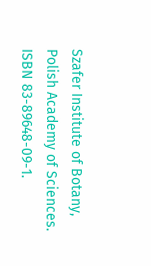Szafer Institute of Botany, Polish Academy of Sciences. ISBN 83-89648-09-1.